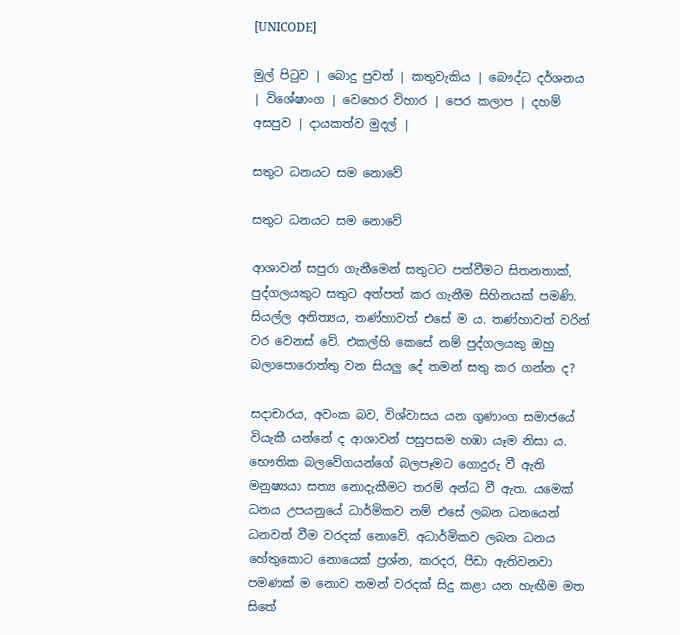[UNICODE]

මුල් පිටුව | බොදු පුවත් | කතුවැකිය | බෞද්ධ දර්ශනය | විශේෂාංග | වෙහෙර විහාර | පෙර කලාප | දහම් අසපුව | දායකත්ව මුදල් |

සතුට ධනයට සම නොවේ

සතුට ධනයට සම නොවේ

ආශාවන් සපුරා ගැනීමෙන් සතුටට පත්වීමට සිතනතාක්, පුද්ගලයකුට සතුට අත්පත් කර ගැනීම සිහිනයක් පමණි. සියල්ල අනිත්‍යය, තණ්හාවත් එසේ ම ය. තණ්හාවත් වරින් වර වෙනස් වේ. එකල්හි කෙසේ නම් පුද්ගලයකු ඔහු බලාපොරොත්තු වන සියලු දේ තමන් සතු කර ගන්න ද?

සදාචාරය, අවංක බව, විශ්වාසය යන ගුණාංග සමාජයේ වියැකී යන්නේ ද ආශාවන් පසුපසම හඹා යෑම නිසා ය. භෞතික බලවේගයන්ගේ බලපෑමට ගොදුරු වී ඇති මනුෂ්‍යයා සත්‍ය නොදැකීමට තරම් අන්ධ වී ඇත. යමෙක් ධනය උපයනුයේ ධාර්මිකව නම් එසේ ලබන ධනයෙන් ධනවත් වීම වරදක් නොවේ. අධාර්මිකව ලබන ධනය හේතුකොට නොයෙක් ප්‍රශ්න, කරදර, පීඩා ඇතිවනවා පමණක් ම නොව තමන් වරදක් සිදු කළා යන හැඟීම මත සිතේ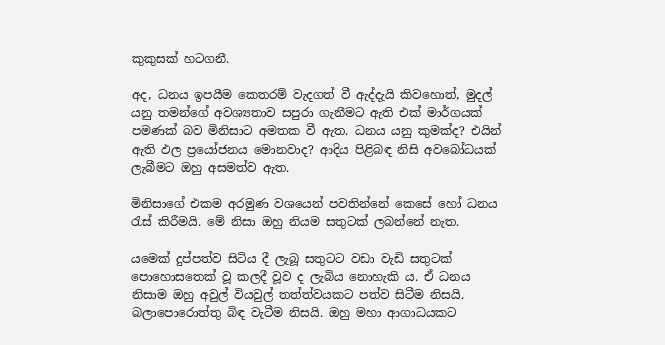කුකුසක් හටගනී.

අද, ධනය ඉපයීම කෙතරම් වැදගත් වී ඇද්දැයි කිවහොත්, මුදල් යනු තමන්ගේ අවශ්‍යතාව සපුරා ගැනීමට ඇති එක් මාර්ගයක් පමණක් බව මිනිසාට අමතක වී ඇත. ධනය යනු කුමක්ද? එයින් ඇති ඵල ප්‍රයෝජනය මොනවාද? ආදිය පිළිබඳ නිසි අවබෝධයක් ලැබීමට ඔහු අසමත්ව ඇත.

මිනිසාගේ එකම අරමුණ වශයෙන් පවතින්නේ කෙසේ හෝ ධනය රැස් කිරීමයි. මේ නිසා ඔහු නියම සතුටක් ලබන්නේ නැත.

යමෙක් දුප්පත්ව සිටිය දී ලැබූ සතුටට වඩා වැඩි සතුටක් පොහොසතෙක් වූ කලදී වූව ද ලැබිය නොහැකි ය. ඒ ධනය නිසාම ඔහු අවුල් වියවුල් තත්ත්වයකට පත්ව සිටීම නිසයි. බලාපොරොත්තු බිඳ වැටීම නිසයි. ඔහු මහා ආගාධයකට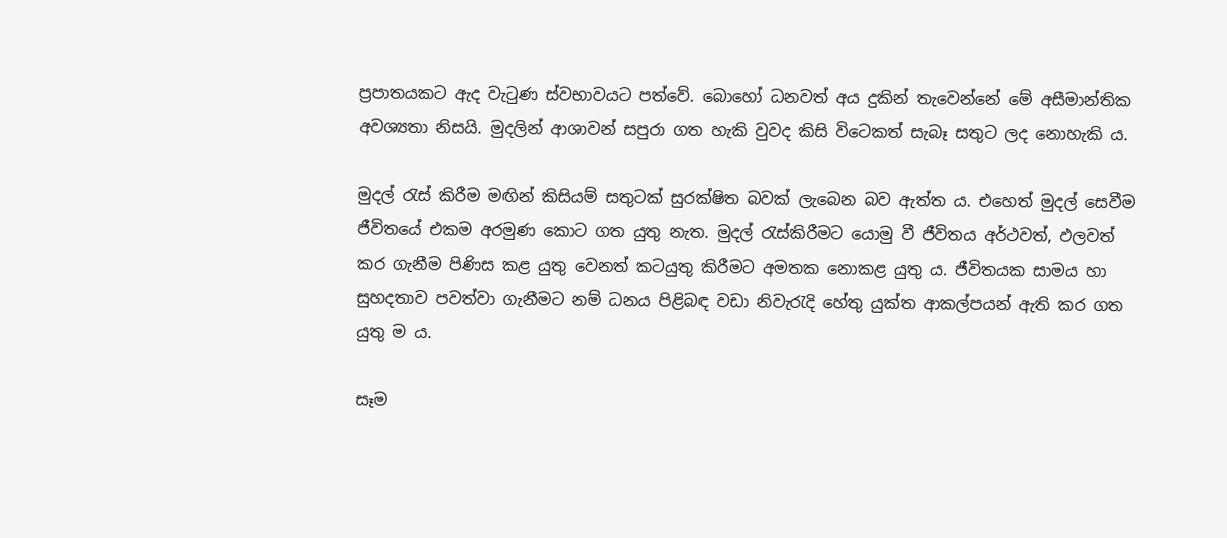ප්‍රපාතයකට ඇද වැටුණ ස්වභාවයට පත්වේ. බොහෝ ධනවත් අය දුකින් තැවෙන්නේ මේ අසීමාන්තික අවශ්‍යතා නිසයි. මුදලින් ආශාවන් සපුරා ගත හැකි වුවද කිසි විටෙකත් සැබෑ සතුට ලද නොහැකි ය.

මුදල් රැස් කිරීම මඟින් කිසියම් සතුටක් සුරක්ෂිත බවක් ලැබෙන බව ඇත්ත ය. එහෙත් මුදල් සෙවීම ජීවිතයේ එකම අරමුණ කොට ගත යුතු නැත. මුදල් රැස්කිරීමට යොමු වී ජීවිතය අර්ථවත්, ඵලවත් කර ගැනීම පිණිස කළ යුතු වෙනත් කටයුතු කිරීමට අමතක නොකළ යුතු ය. ජීවිතයක සාමය හා සුහදතාව පවත්වා ගැනීමට නම් ධනය පිළිබඳ වඩා නිවැරැදි හේතු යුක්ත ආකල්පයන් ඇති කර ගත යුතු ම ය.

සෑම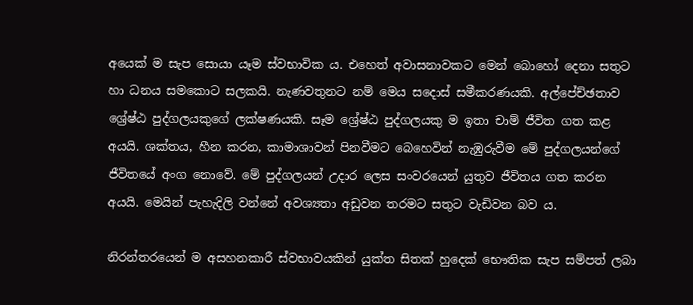අයෙක් ම සැප සොයා යෑම ස්වභාවික ය. එහෙත් අවාසනාවකට මෙන් බොහෝ දෙනා සතුට හා ධනය සමකොට සලකයි. නැණවතුනට නම් මෙය සදොස් සමීකරණයකි. අල්පේච්ඡතාව ශ්‍රේෂ්ඨ පුද්ගලයකුගේ ලක්ෂණයකි. සෑම ශ්‍රේෂ්ඨ පුද්ගලයකු ම ඉතා චාම් ජීවිත ගත කළ අයයි. ශක්තය, හීන කරන, කාමාශාවන් පිනවීමට බෙහෙවින් නැඹුරුවීම මේ පුද්ගලයන්ගේ ජීවිතයේ අංග නොවේ. මේ පුද්ගලයන් උදාර ලෙස සංවරයෙන් යුතුව ජීවිතය ගත කරන අයයි. මෙයින් පැහැදිලි වන්නේ අවශ්‍යතා අඩුවන තරමට සතුට වැඩිවන බව ය.

නිරන්තරයෙන් ම අසහනකාරී ස්වභාවයකින් යුක්ත සිතක් හුදෙක් භෞතික සැප සම්පත් ලබා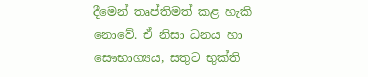දීමෙන් තෘප්තිමත් කළ හැකි නොවේ. ඒ නිසා ධනය හා සෞභාග්‍යය, සතුට භුක්ති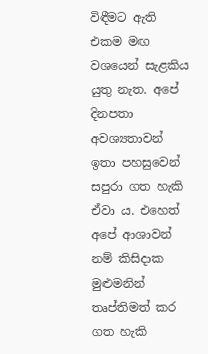විඳීමට ඇති එකම මඟ වශයෙන් සැළකිය යුතු නැත. අපේ දිනපතා අවශ්‍යතාවන් ඉතා පහසුවෙන් සපුරා ගත හැකි ඒවා ය. එහෙත් අපේ ආශාවන් නම් කිසිදාක මුළුමනින් තෘප්තිමත් කර ගත හැකි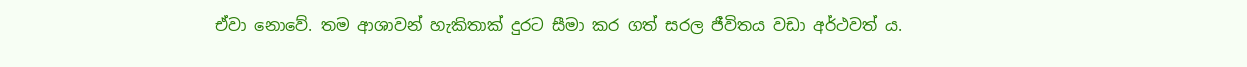ඒවා නොවේ. තම ආශාවන් හැකිතාක් දුරට සීමා කර ගත් සරල ජීවිතය වඩා අර්ථවත් ය.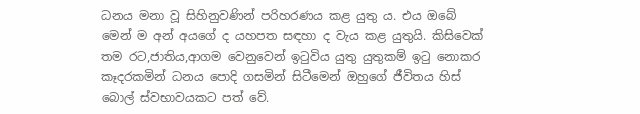ධනය මනා වූ සිහිනුවණින් පරිහරණය කළ යුතු ය. එය ඔබේ මෙන් ම අන් අයගේ ද යහපත සඳහා ද වැය කළ යුතුයි. කිසිවෙක් තම රට,ජාතිය,ආගම වෙනුවෙන් ඉටුවිය යුතු යුතුකම් ඉටු නොකර කෑදරකමින් ධනය පොදි ගසමින් සිටීමෙන් ඔහුගේ ජීවිතය හිස් බොල් ස්වභාවයකට පත් වේ.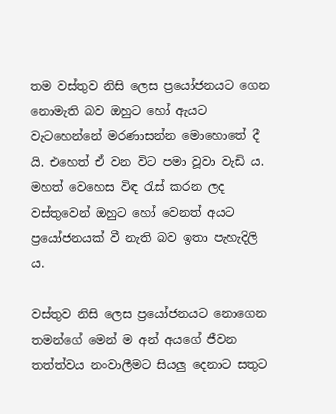තම වස්තුව නිසි ලෙස ප්‍රයෝජනයට ගෙන නොමැති බව ඔහුට හෝ ඇයට වැටහෙන්නේ මරණාසන්න මොහොතේ දී යි. එහෙත් ඒ වන විට පමා වූවා වැඩි ය. මහත් වෙහෙස විඳ රැස් කරන ලද වස්තුවෙන් ඔහුට හෝ වෙනත් අයට ප්‍රයෝජනයක් වී නැති බව ඉතා පැහැදිලි ය.

වස්තුව නිසි ලෙස ප්‍රයෝජනයට නොගෙන තමන්ගේ මෙන් ම අන් අයගේ ජීවන තත්ත්වය නංවාලීමට සියලු දෙනාට සතුට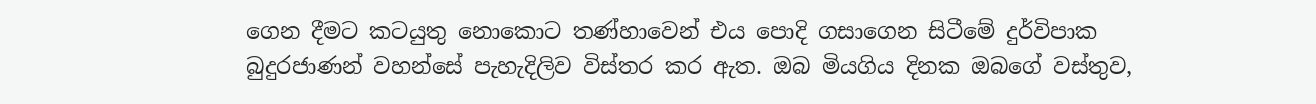ගෙන දීමට කටයුතු නොකොට තණ්හාවෙන් එය පොදි ගසාගෙන සිටීමේ දුර්විපාක බුදුරජාණන් වහන්සේ පැහැදිලිව විස්තර කර ඇත. ඔබ මියගිය දිනක ඔබගේ වස්තුව,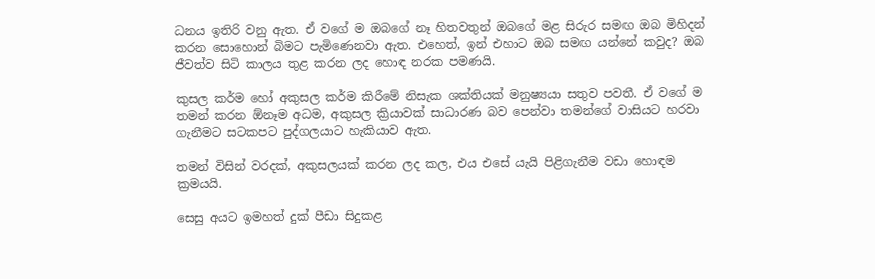ධනය ඉතිරි වනු ඇත. ඒ වගේ ම ඔබගේ නෑ හිතවතුන් ඔබගේ මළ සිරුර සමඟ ඔබ මිහිදන් කරන සොහොන් බිමට පැමිණෙනවා ඇත. එහෙත්, ඉන් එහාට ඔබ සමඟ යන්නේ කවුද? ඔබ ජීවත්ව සිටි කාලය තුළ කරන ලද හොඳ නරක පමණයි.

කුසල කර්ම හෝ අකුසල කර්ම කිරීමේ නිසැක ශක්තියක් මනුෂ්‍යයා සතුව පවතී. ඒ වගේ ම තමන් කරන ඕනෑම අධම, අකුසල ක්‍රියාවක් සාධාරණ බව පෙන්වා තමන්ගේ වාසියට හරවා ගැනීමට සටකපට පුද්ගලයාට හැකියාව ඇත.

තමන් විසින් වරදක්, අකුසලයක් කරන ලද කල, එය එසේ යැයි පිළිගැනීම වඩා හොඳම ක්‍රමයයි.

සෙසු අයට ඉමහත් දුක් පීඩා සිදුකළ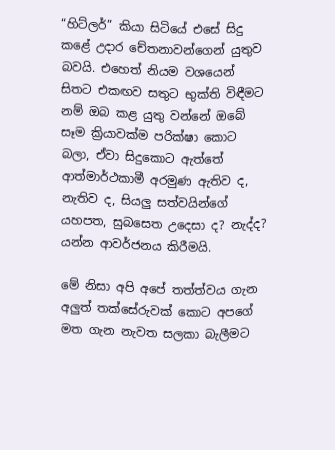“හිට්ලර්” කියා සිටියේ එසේ සිදු කළේ උදාර චේතනාවන්ගෙන් යුතුව බවයි. එහෙත් නියම වශයෙන් සිතට එකඟව සතුට භුක්ති විඳීමට නම් ඔබ කළ යුතු වන්නේ ඔබේ සෑම ක්‍රියාවක්ම පරික්ෂා කොට බලා, ඒවා සිදුකොට ඇත්තේ ආත්මාර්ථකාමී අරමුණ ඇතිව ද, නැතිව ද, සියලු සත්වයින්ගේ යහපත, සුබසෙත උදෙසා ද? නැද්ද? යන්න ආවර්ජනය කිරීමයි.

මේ නිසා අපි අපේ තත්ත්වය ගැන අලුත් තක්සේරුවක් කොට අපගේ මත ගැන නැවත සලකා බැලීමට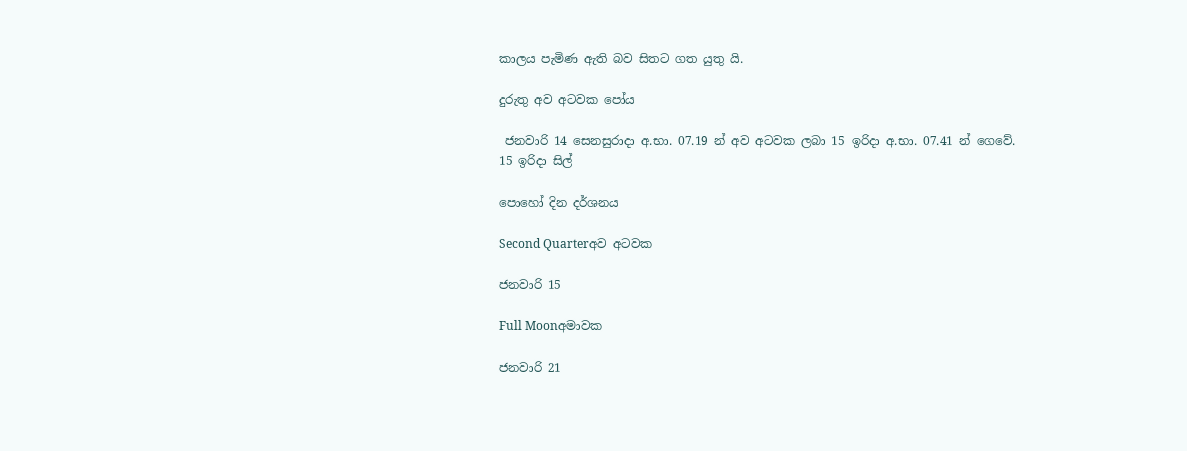කාලය පැමිණ ඇති බව සිතට ගත යුතු යි.

දුරුතු අව අටවක පෝය

 ජනවාරි 14 සෙනසුරාදා අ.භා. 07.19 න් අව අටවක ලබා 15 ඉරිදා අ.භා. 07.41 න් ගෙවේ.
15 ඉරිදා සිල්

පොහෝ දින දර්ශනය

Second Quarterඅව අටවක

ජනවාරි 15

Full Moonඅමාවක

ජනවාරි 21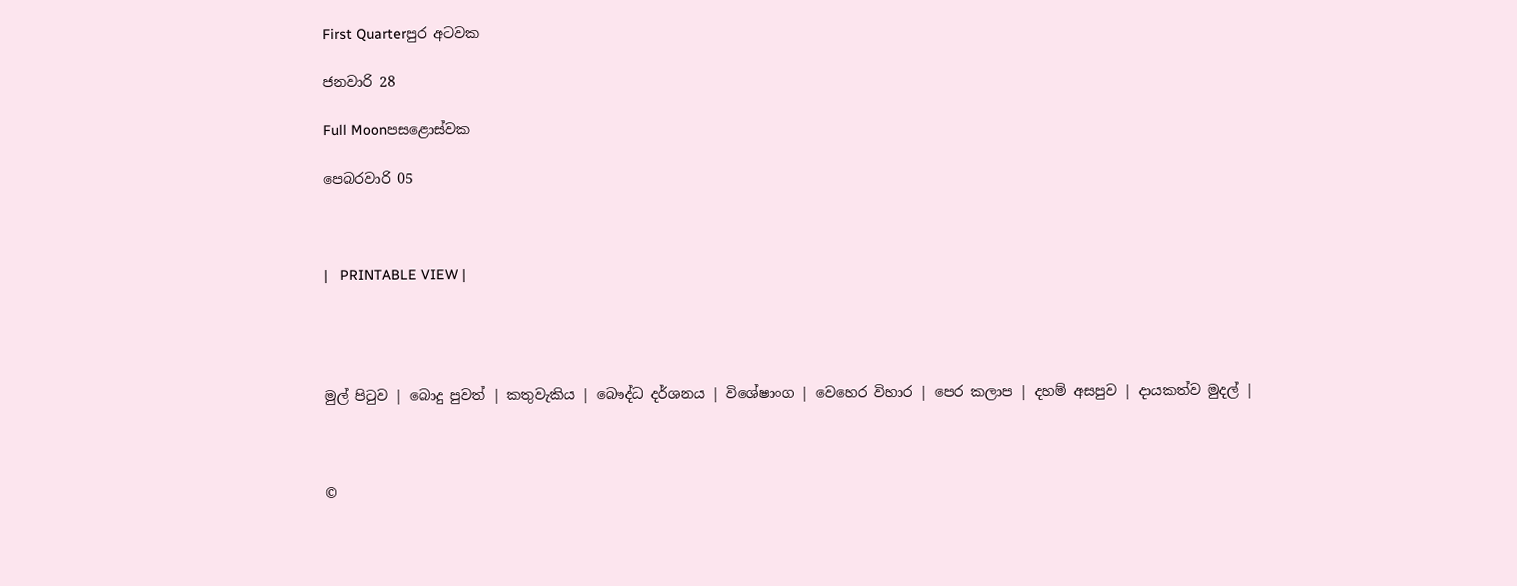First Quarterපුර අටවක

ජනවාරි 28

Full Moonපසළොස්වක

පෙබරවාරි 05



|   PRINTABLE VIEW |




මුල් පිටුව | බොදු පුවත් | කතුවැකිය | බෞද්ධ දර්ශනය | විශේෂාංග | වෙහෙර විහාර | පෙර කලාප | දහම් අසපුව | දායකත්ව මුදල් |



©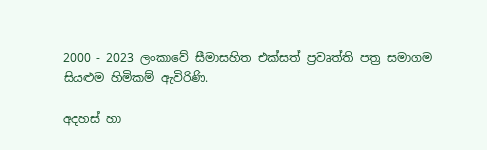2000 - 2023 ලංකාවේ සීමාසහිත එක්සත් ප්‍රවෘත්ති පත්‍ර සමාගම
සියළුම හිමිකම් ඇවිරිණි.

අදහස් හා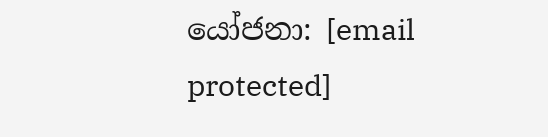යෝජනා: [email protected]